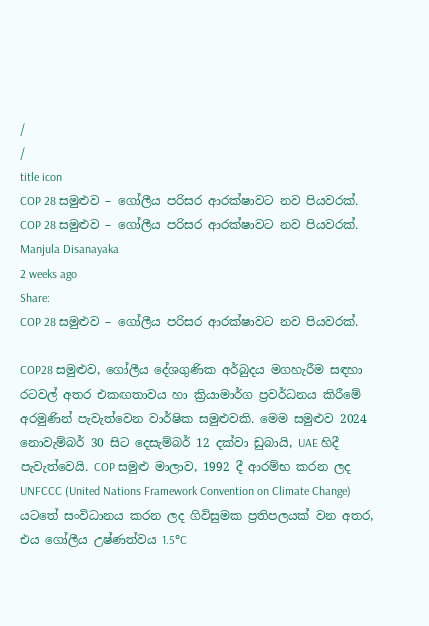/
/
title icon
COP 28 සමුළුව – ගෝලීය පරිසර ආරක්ෂාවට නව පියවරක්.
COP 28 සමුළුව – ගෝලීය පරිසර ආරක්ෂාවට නව පියවරක්.
Manjula Disanayaka
2 weeks ago
Share:
COP 28 සමුළුව – ගෝලීය පරිසර ආරක්ෂාවට නව පියවරක්.

COP28 සමුළුව, ගෝලීය දේශගුණික අර්බුදය මගහැරීම සඳහා රටවල් අතර එකඟතාවය හා ක්‍රියාමාර්ග ප්‍රවර්ධනය කිරීමේ අරමුණින් පැවැත්වෙන වාර්ෂික සමුළුවකි. මෙම සමුළුව 2024 නොවැම්බර් 30 සිට දෙසැම්බර් 12 දක්වා ඩුබායි, UAE හිදී පැවැත්වෙයි. COP සමුළු මාලාව, 1992 දී ආරම්භ කරන ලද UNFCCC (United Nations Framework Convention on Climate Change) යටතේ සංවිධානය කරන ලද ගිවිසුමක ප්‍රතිපලයක් වන අතර, එය ගෝලීය උෂ්ණත්වය 1.5°C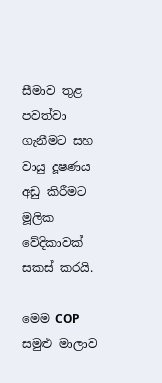සීමාව තුළ පවත්වා ගැනීමට සහ වායු දූෂණය අඩු කිරීමට මූලික වේදිකාවක් සකස් කරයි.

මෙම COP සමුළු මාලාව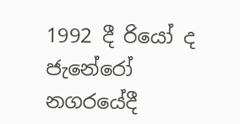1992 දී රියෝ ද ජැනේරෝ නගරයේදී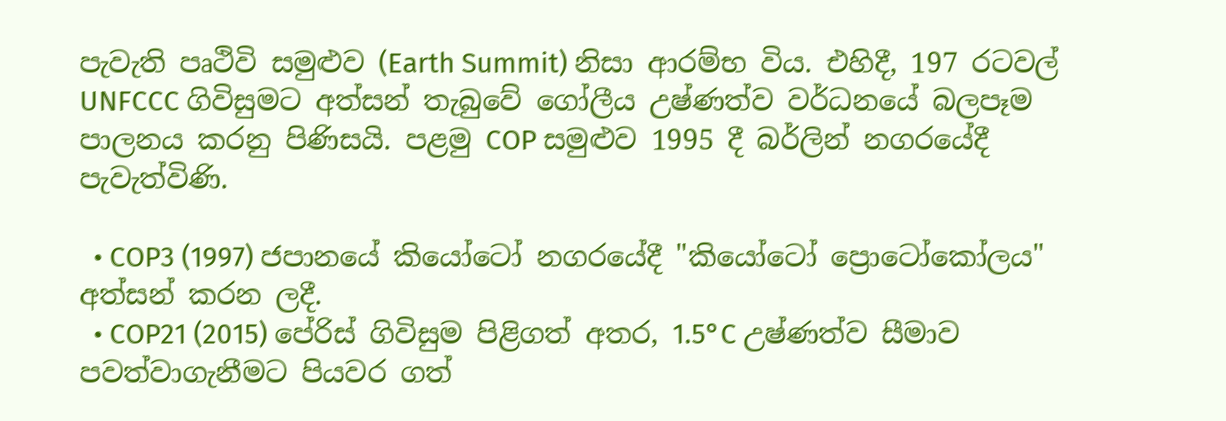පැවැති පෘථිවි සමුළුව (Earth Summit) නිසා ආරම්භ විය. එහිදී, 197 රටවල් UNFCCC ගිවිසුමට අත්සන් තැබුවේ ගෝලීය උෂ්ණත්ව වර්ධනයේ බලපෑම පාලනය කරනු පිණිසයි. පළමු COP සමුළුව 1995 දී බර්ලින් නගරයේදී පැවැත්විණි.

  • COP3 (1997) ජපානයේ කියෝටෝ නගරයේදී "කියෝටෝ ප්‍රොටෝකෝලය" අත්සන් කරන ලදී.
  • COP21 (2015) පේරිස් ගිවිසුම පිළිගත් අතර, 1.5°C උෂ්ණත්ව සීමාව පවත්වාගැනීමට පියවර ගත්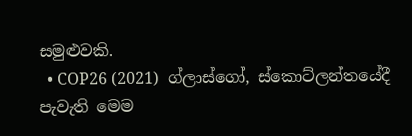සමුළුවකි.
  • COP26 (2021)  ග්ලාස්ගෝ, ස්කොට්ලන්තයේදී පැවැති මෙම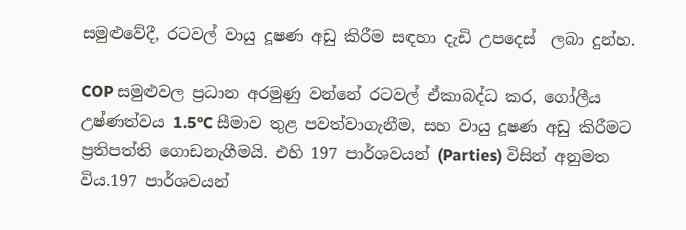සමුළුවේදී, රටවල් වායු දූෂණ අඩු කිරීම සඳහා දැඩි උපදෙස්  ලබා දුන්හ.

COP සමුළුවල ප්‍රධාන අරමුණු වන්නේ රටවල් ඒකාබද්ධ කර, ගෝලීය උෂ්ණත්වය 1.5°C සීමාව තුළ පවත්වාගැනීම, සහ වායු දූෂණ අඩු කිරීමට ප්‍රතිපත්ති ගොඩනැගීමයි. එහි 197 පාර්ශවයන් (Parties) විසින් අනුමත විය.197 පාර්ශවයන්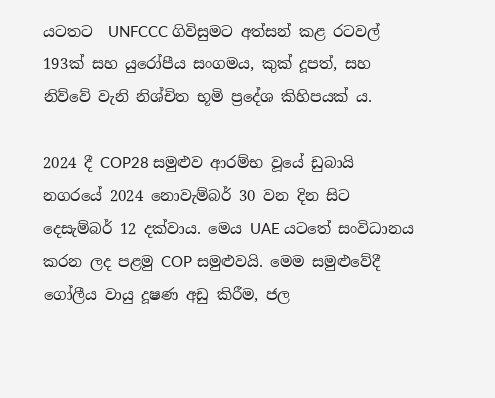යටතට  UNFCCC ගිවිසුමට අත්සන් කළ රටවල් 193ක් සහ යුරෝපීය සංගමය, කුක් දූපත්, සහ නිව්වේ වැනි නිශ්චිත භූමි ප්‍රදේශ කිහිපයක් ය.

2024 දී COP28 සමුළුව ආරම්භ වූයේ ඩුබායි නගරයේ 2024 නොවැම්බර් 30 වන දින සිට  දෙසැම්බර් 12 දක්වාය. මෙය UAE යටතේ සංවිධානය කරන ලද පළමු COP සමුළුවයි. මෙම සමුළුවේදී ගෝලීය වායු දූෂණ අඩු කිරීම, ජල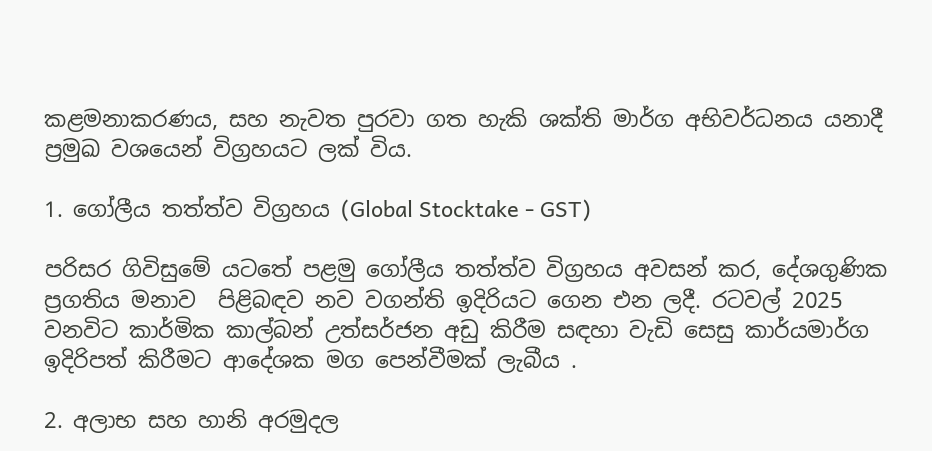කළමනාකරණය, සහ නැවත පුරවා ගත හැකි ශක්ති මාර්ග අභිවර්ධනය යනාදී ප්‍රමුඛ වශයෙන් විග්‍රහයට ලක් විය.

1. ගෝලීය තත්ත්ව විග්‍රහය (Global Stocktake - GST)

පරිසර ගිවිසුමේ යටතේ පළමු ගෝලීය තත්ත්ව විග්‍රහය අවසන් කර, දේශගුණික ප්‍රගතිය මනාව  පිළිබඳව නව වගන්ති ඉදිරියට ගෙන එන ලදී. රටවල් 2025 වනවිට කාර්මික කාල්බන් උත්සර්ජන අඩු කිරීම සඳහා වැඩි සෙසු කාර්යමාර්ග ඉදිරිපත් කිරීමට ආදේශක මග පෙන්වීමක් ලැබීය .

2. අලාභ සහ හානි අරමුදල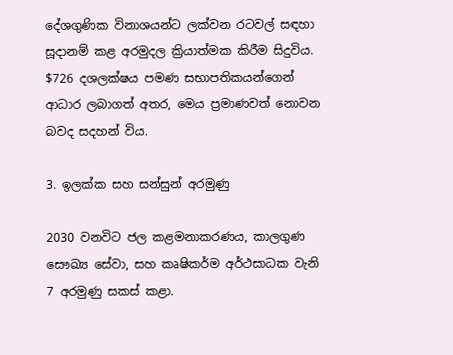දේශගුණික විනාශයන්ට ලක්වන රටවල් සඳහා සූදානම් කළ අරමුදල ක්‍රියාත්මක කිරීම සිදුවිය. $726 දශලක්ෂය පමණ සභාපතිකයන්ගෙන් ආධාර ලබාගත් අතර, මෙය ප්‍රමාණවත් නොවන බවද සදහන් විය.

3. ඉලක්ක සහ සන්සුන් අරමුණු

2030 වනවිට ජල කළමනාකරණය, කාලගුණ සෞඛ්‍ය සේවා, සහ කෘෂිකර්ම අර්ථසාධක වැනි 7 අරමුණු සකස් කළා.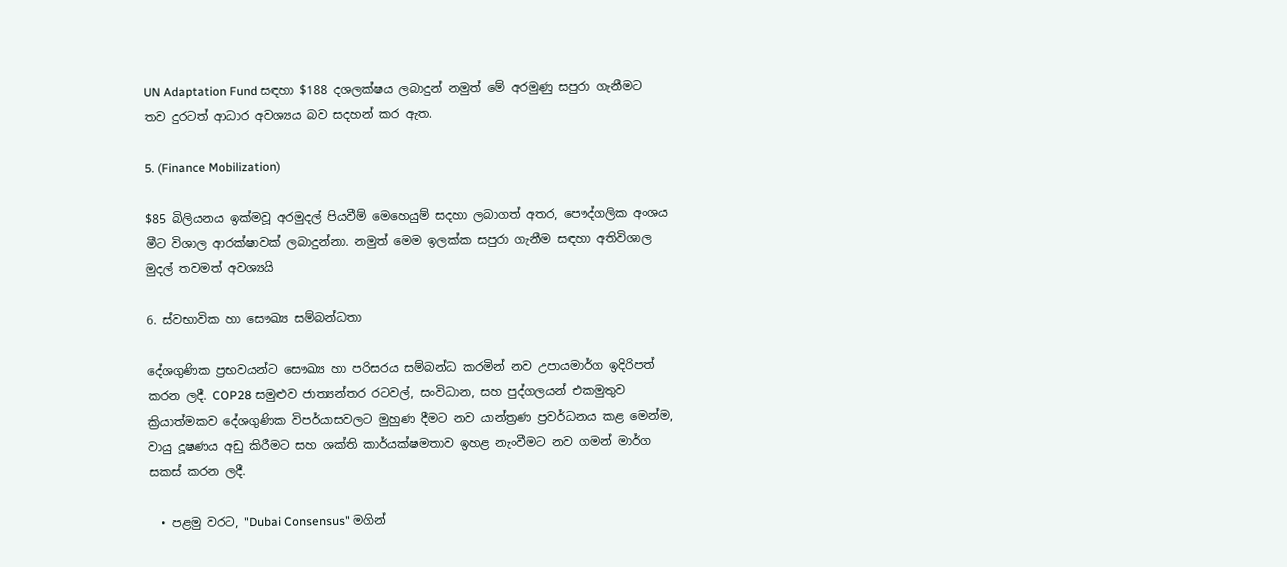UN Adaptation Fund සඳහා $188 දශලක්ෂය ලබාදුන් නමුත් මේ අරමුණු සපුරා ගැනීමට තව දුරටත් ආධාර අවශ්‍යය බව සදහන් කර ඇත.

5. (Finance Mobilization)

$85 බිලියනය ඉක්මවූ අරමුදල් පියවීම් මෙහෙයුම් සදහා ලබාගත් අතර, පෞද්ගලික අංශය මීට විශාල ආරක්ෂාවක් ලබාදුන්නා. නමුත් මෙම ඉලක්ක සපුරා ගැනීම සඳහා අතිවිශාල මුදල් තවමත් අවශ්‍යයි

6. ස්වභාවික හා සෞඛ්‍ය සම්බන්ධතා

දේශගුණික ප්‍රභවයන්ට සෞඛ්‍ය හා පරිසරය සම්බන්ධ කරමින් නව උපායමාර්ග ඉදිරිපත් කරන ලදී. COP28 සමුළුව ජාත්‍යන්තර රටවල්, සංවිධාන, සහ පුද්ගලයන් එකමුතුව ක්‍රියාත්මකව දේශගුණික විපර්යාසවලට මුහුණ දීමට නව යාන්ත්‍රණ ප්‍රවර්ධනය කළ මෙන්ම, වායු දූෂණය අඩු කිරීමට සහ ශක්ති කාර්යක්ෂමතාව ඉහළ නැංවීමට නව ගමන් මාර්ග සකස් කරන ලදී.

  • පළමු වරට, "Dubai Consensus" මගින්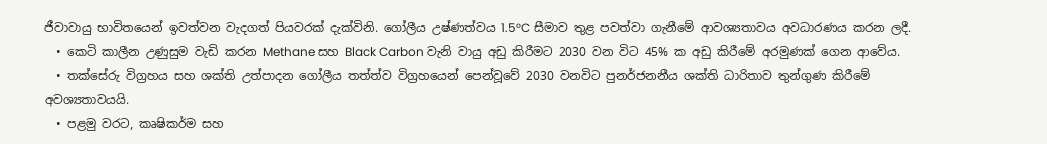ජීවාවායු භාවිතයෙන් ඉවත්වන වැදගත් පියවරක් දැක්විනි. ගෝලීය උෂ්ණත්වය 1.5°C සීමාව තුළ පවත්වා ගැනීමේ ආවශ්‍යතාවය අවධාරණය කරන ලදී.
  • කෙටි කාලීන උණුසුම වැඩි කරන Methane සහ Black Carbon වැනි වායු අඩු කිරීමට 2030 වන විට 45% ක අඩු කිරීමේ අරමුණක් ගෙන ආවේය.
  • තක්සේරු විග්‍රහය සහ ශක්ති උත්පාදන ගෝලීය තත්ත්ව විග්‍රහයෙන් පෙන්වූවේ 2030 වනවිට පුනර්ජනනීය ශක්ති ධාරිතාව තුන්ගුණ කිරීමේ අවශ්‍යතාවයයි.
  • පළමු වරට, කෘෂිකර්ම සහ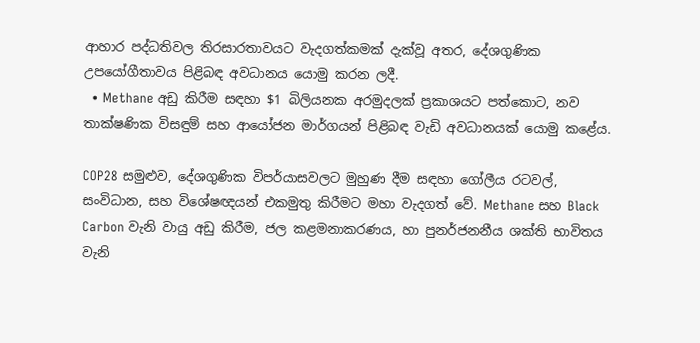ආහාර පද්ධතිවල තිරසාරතාවයට වැදගත්කමක් දැක්වූ අතර, දේශගුණික උපයෝගීතාවය පිළිබඳ අවධානය යොමු කරන ලදී.
  • Methane අඩු කිරීම සඳහා $1 බිලියනක අරමුදලක් ප්‍රකාශයට පත්කොට, නව තාක්ෂණික විසඳුම් සහ ආයෝජන මාර්ගයන් පිළිබඳ වැඩි අවධානයක් යොමු කළේය.

COP28 සමුළුව, දේශගුණික විපර්යාසවලට මුහුණ දීම සඳහා ගෝලීය රටවල්, සංවිධාන, සහ විශේෂඥයන් එකමුතු කිරීමට මහා වැදගත් වේ. Methane සහ Black Carbon වැනි වායු අඩු කිරීම, ජල කළමනාකරණය, හා පුනර්ජනනීය ශක්ති භාවිතය වැනි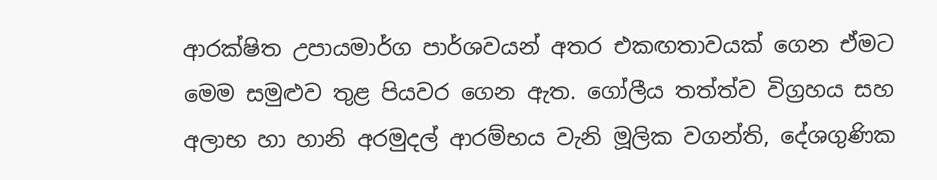ආරක්ෂිත උපායමාර්ග පාර්ශවයන් අතර එකඟතාවයක් ගෙන ඒමට මෙම සමුළුව තුළ පියවර ගෙන ඇත. ගෝලීය තත්ත්ව විග්‍රහය සහ අලාභ හා හානි අරමුදල් ආරම්භය වැනි මූලික වගන්ති, දේශගුණික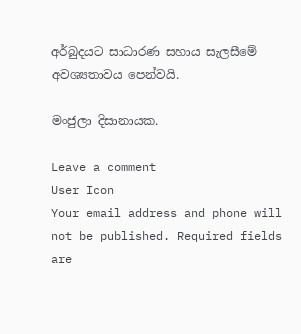අර්බුදයට සාධාරණ සහාය සැලසීමේ අවශ්‍යතාවය පෙන්වයි.

මංජුලා දිසානායක.

Leave a comment
User Icon
Your email address and phone will not be published. Required fields are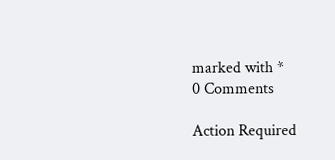marked with *
0 Comments

Action Required